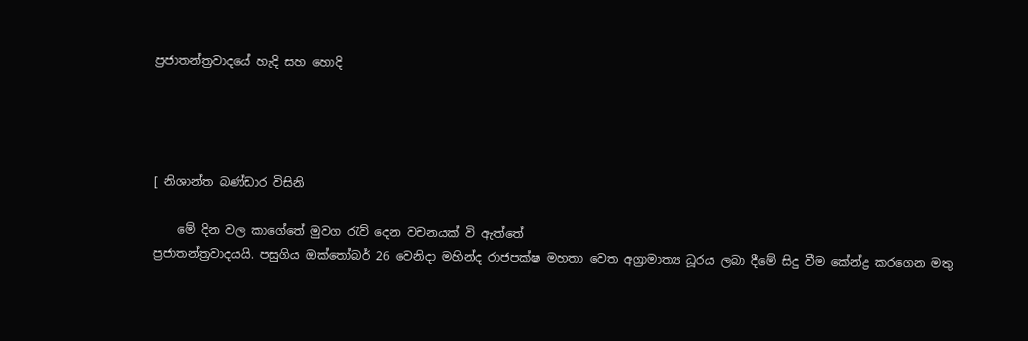ප්‍රජාතන්ත්‍රවාදයේ හැදි සහ හොදි




[ නිශාන්ත බණ්ඩාර විසිනි

    මේ දින වල කාගේතේ මුවග රැව් දෙන වචනයක් වි ඇත්තේ
ප්‍රජාතන්ත්‍රවාදයයි. පසුගිය ඔක්තෝබර් 26 වෙනිදා මහින්ද රාජපක්ෂ මහතා වෙත අග්‍රාමාත්‍ය ධූරය ලබා දීමේ සිදු වීම කේන්ද්‍ර කරගෙන මතු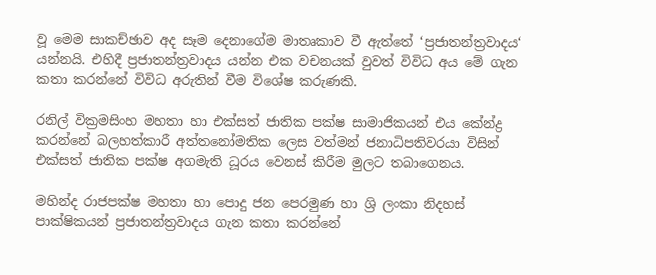වූ මෙම සාකච්ඡාව අද සෑම දෙනාගේම මාතෘකාව වී ඇත්තේ ‘ප්‍රජාතන්ත්‍රවාදය‘ යන්නයි. එහිදී ප්‍රජාතන්ත්‍රවාදය යන්න එක වචනයක් වුවත් විවිධ අය මේ ගැන කතා කරන්නේ විවිධ අරුතින් වීම විශේෂ කරුණකි.

රනිල් වික්‍රමසිංහ මහතා හා එක්සත් ජාතික පක්ෂ සාමාජිකයන් එය කේන්ද්‍ර කරන්නේ බලහත්කාරී අත්තනෝමතික ලෙස වත්මන් ජනාධිපතිවරයා විසින් එක්සත් ජාතික පක්ෂ අගමැති ධූරය වෙනස් කිරීම මුලට තබාගෙනය.

මහින්ද රාජපක්ෂ මහතා හා පොදු ජන පෙරමුණ හා ශ්‍රි ලංකා නිදහස් පාක්ෂිකයන් ප්‍රජාතන්ත්‍රවාදය ගැන කතා කරන්නේ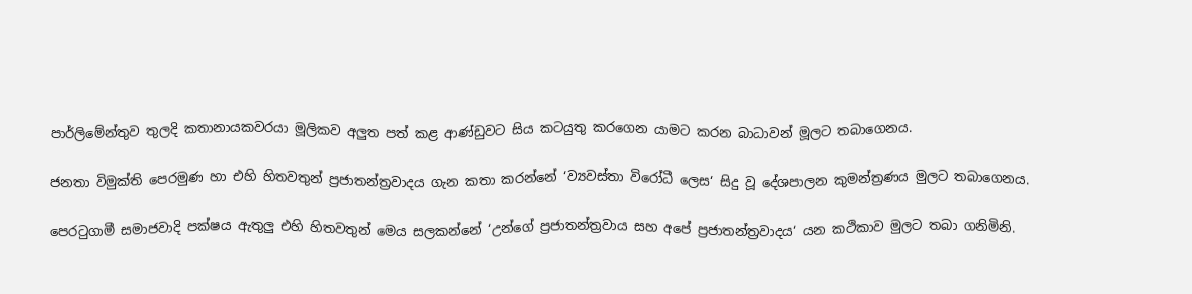පාර්ලිමේන්තුව තුලදි කතානායකවරයා මූලිකව අලුත පත් කළ ආණ්ඩුවට සිය කටයුතු කරගෙන යාමට කරන බාධාවන් මූලට තබාගෙනය.

ජනතා විමුක්ති පෙරමුණ හා එහි හිතවතුන් ප්‍රජාතන්ත්‍රවාදය ගැන කතා කරන්නේ ‘ව්‍යවස්තා විරෝධී ලෙස‘ සිදු වූ දේශපාලන කුමන්ත්‍රණය මුලට තබාගෙනය.

පෙරටුගාමී සමාජවාදි පක්ෂය ඇතුලු එහි හිතවතුන් මෙය සලකන්නේ ‘උන්ගේ ප්‍රජාතන්ත්‍රවාය සහ අපේ ප්‍රජාතන්ත්‍රවාදය‘ යන කථිකාව මුලට තබා ගනිමිනි.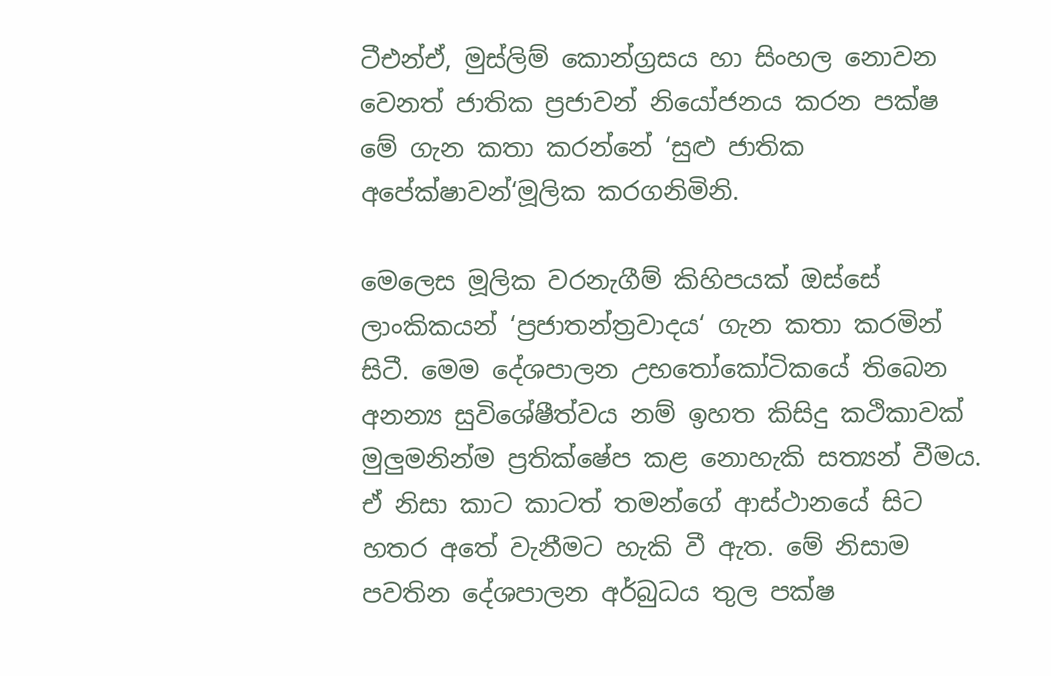ටීඑන්ඒ, මුස්ලිම් කොන්ග්‍රසය හා සිංහල නොවන වෙනත් ජාතික ප්‍රජාවන් නියෝජනය කරන පක්ෂ මේ ගැන කතා කරන්නේ ‘සුළු ජාතික අපේක්ෂාවන්‘මූලික කරගනිමිනි.

මෙලෙස මූලික වරනැගීම් කිහිපයක් ඔස්සේ  ලාංකිකයන් ‘ප්‍රජාතන්ත්‍රවාදය‘ ගැන කතා කරමින් සිටී. මෙම දේශපාලන උභතෝකෝටිකයේ තිබෙන අනන්‍ය සුවිශේෂීත්වය නම් ඉහත කිසිදු කථිකාවක් මුලුමනින්ම ප්‍රතික්ෂේප කළ නොහැකි සත්‍යන් වීමය. ඒ නිසා කාට කාටත් තමන්ගේ ආස්ථානයේ සිට හතර අතේ වැනීමට හැකි වී ඇත. මේ නිසාම පවතින දේශපාලන අර්බුධය තුල පක්ෂ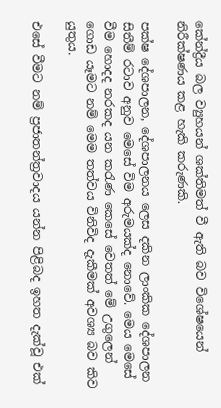කේන්ද්‍රීය බල ව්‍යුහයන් ශක්තිමත් වී ඇති බව විශේෂයෙන් නිරීක්ෂණය කළ හැකි කරුණකි.

පක්ෂ දේශපාලන, දේශපාලනය ලෙස දකින ලාංකික දේශපාලන සිතීම් රටාව අනුව මෙසේ විම අරුමයක්ද නොවේ. මෙය මෙසේ වීම හොදද නරකද යන කරැණ කෙසේ වෙතත් මේ උගුලෙන් ගොඩ යෑමට නම් මෙම තත්වය විනිවිද දැකීමක් අවශ්‍ය බව කිව යුතුය.

එසේ වීමට නම් ප්‍රජාතන්ත්‍රවාදය යන්න පිළිබද ඉහත දැක්වූ එක්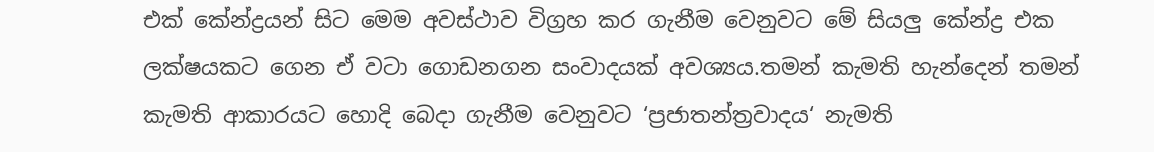එක් කේන්ද්‍රයන් සිට මෙම අවස්ථාව විග්‍රහ කර ගැනීම වෙනුවට මේ සියලු කේන්ද්‍ර එක ලක්ෂයකට ගෙන ඒ වටා ගොඩනගන සංවාදයක් අවශ්‍යය.තමන් කැමති හැන්දෙන් තමන් කැමති ආකාරයට හොදි බෙදා ගැනීම වෙනුවට ‘ප්‍රජාතන්ත්‍රවාදය‘ නැමති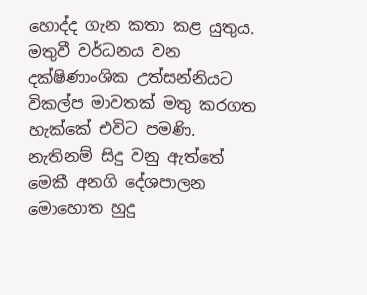හොද්ද ගැන කතා කළ යුතුය. මතුවී වර්ධනය වන දක්ෂිණාංශික උත්සන්නියට විකල්ප මාවතක් මතු කරගත හැක්කේ එවිට පමණි. නැතිනම් සිදු වනු ඇත්තේ මෙකී අනගි දේශපාලන මොහොත හුදු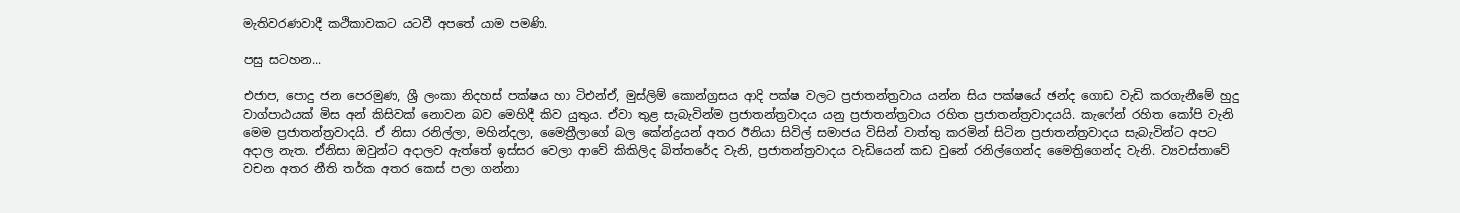මැතිවරණවාදී කථිකාවකට යටවී අපතේ යාම පමණි.

පසු සටහන...

එජාප, පොදු ජන පෙරමුණ, ශ්‍රී ලංකා නිදහස් පක්ෂය හා ටිඑන්ඒ, මුස්ලිම් කොන්ග්‍රසය ආදි පක්ෂ වලට ප්‍රජාතන්ත්‍රවාය යන්න සිය පක්ෂයේ ඡන්ද ගොඩ වැඩි කරගැනීමේ හුදු වාග්පාඨයක් මිස අන් කිසිවක් නොවන බව මෙහිදී කිව යුතුය. ඒවා තුළ සැබැවින්ම ප්‍රජාතන්ත්‍රවාදය යනු ප්‍රජාතන්ත්‍රවාය රහිත ප්‍රජාතන්ත්‍රවාදයයි. කැෆේන් රහිත කෝපි වැනි මෙම ප්‍රජාතන්ත්‍රවාදයි. ඒ නිසා රනිල්ලා, මහින්දලා, මෛත්‍රීලාගේ බල කේන්ද්‍රයන් අතර ඊනියා සිවිල් සමාජය විසින් වාත්තු කරමින් සිටින ප්‍රජාතන්ත්‍රවාදය සැබැවින්ට අපට අදාල නැත. ඒනිසා ඔවුන්ට අදාලව ඇත්තේ ඉස්සර වෙලා ආවේ කිකිලිද බිත්තරේද වැනි, ප්‍රජාතන්ත්‍රවාදය වැඩියෙන් කඩ වුනේ රනිල්ගෙන්ද මෛත්‍රිගෙන්ද වැනි. ව්‍යවස්තාවේ වචන අතර නීති තර්ක අතර කෙස් පලා ගන්නා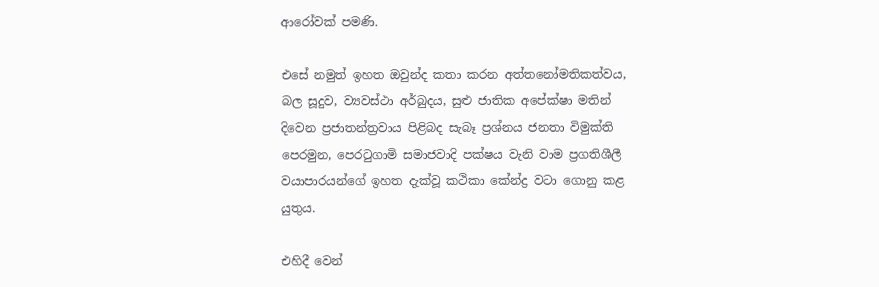ආරෝවක් පමණි.

එසේ නමුත් ඉහත ඔවුන්ද කතා කරන අත්තනෝමතිකත්වය, බල සූදුව, ව්‍යවස්ථා අර්බුදය, සුළු ජාතික අපේක්ෂා මතින් දිවෙන ප්‍රජාතන්ත්‍රවාය පිළිබද සැබෑ ප්‍රශ්නය ජනතා විමුක්ති පෙරමුන, පෙරටුගාමි සමාජවාදි පක්ෂය වැනි වාම ප්‍රගතිශීලී වයාපාරයන්ගේ ඉහත දැක්වූ කථිකා කේන්ද්‍ර වටා ගොනු කළ යුතුය.

එහිදී වෙන්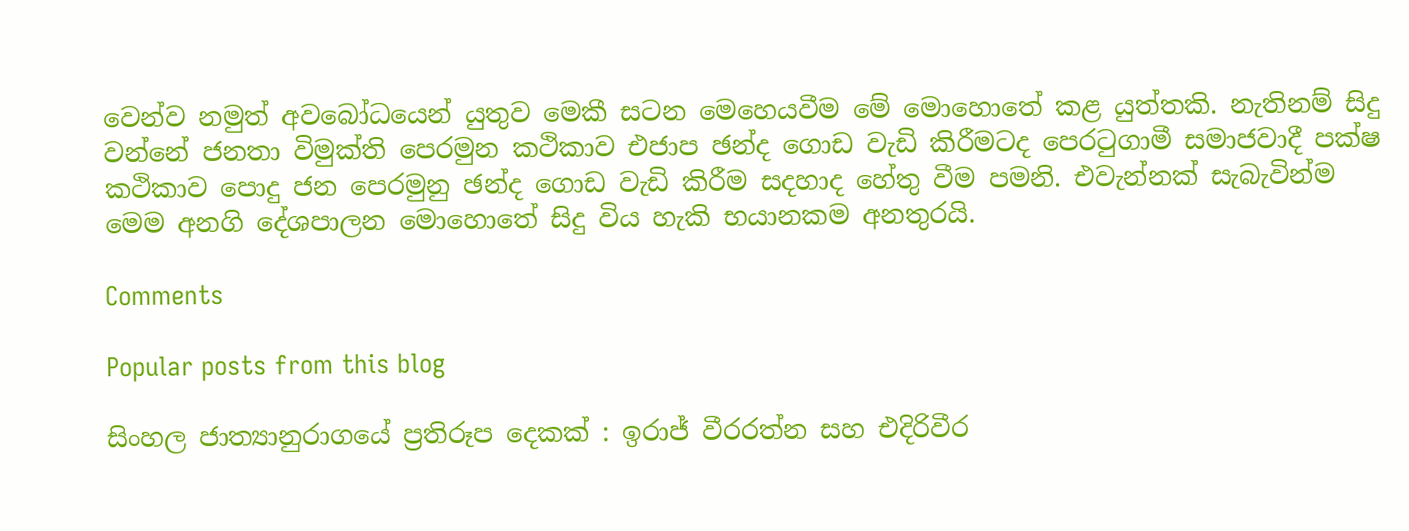වෙන්ව නමුත් අවබෝධයෙන් යුතුව මෙකී සටන මෙහෙයවීම මේ මොහොතේ කළ යුත්තකි. නැතිනම් සිදු වන්නේ ජනතා විමුක්ති පෙරමුන කථිකාව එජාප ඡන්ද ගොඩ වැඩි කිරීමටද පෙරටුගාමී සමාජවාදී පක්ෂ කථිකාව පොදු ජන පෙරමුනු ඡන්ද ගොඩ වැඩි කිරීම සදහාද හේතු වීම පමනි. එවැන්නක් සැබැවින්ම මෙම අනගි දේශපාලන මොහොතේ සිදු විය හැකි භයානකම අනතුරයි.

Comments

Popular posts from this blog

සිංහල ජාත්‍යානුරාගයේ ප්‍රතිරූප දෙකක් : ඉරාජ් වීරරත්න සහ එදිරිවීර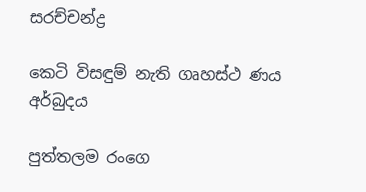සරච්චන්ද්‍ර

කෙටි විසඳුම් නැති ගෘහස්ථ ණය අර්බුදය

පුත්තලම රංගෙ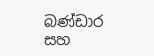බණ්ඩාර සහ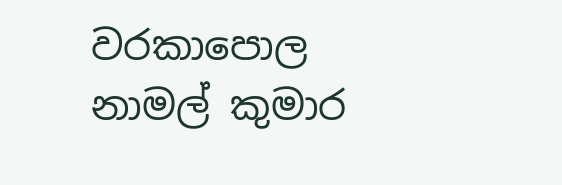වරකාපොල නාමල් කුමාර